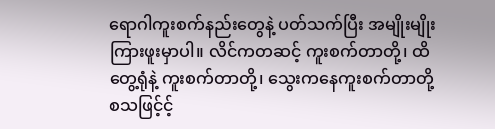ရောဂါကူးစက်နည်းတွေနဲ့ ပတ်သက်ပြီး အမျိုးမျိုး ကြားဖူးမှာပါ။ လိင်ကတဆင့် ကူးစက်တာတို့၊ ထိတွေ့ရုံနဲ့ ကူးစက်တာတို့၊ သွေးကနေကူးစက်တာတို့ စသဖြင့်င့်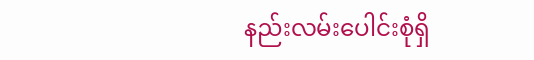နည်းလမ်းပေါင်းစုံရှိ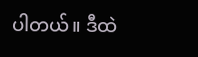ပါတယ်။ ဒီထဲ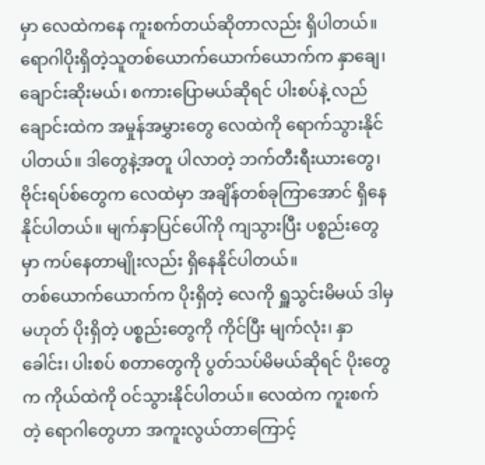မှာ လေထဲကနေ ကူးစက်တယ်ဆိုတာလည်း ရှိပါတယ်။
ရောဂါပိုးရှိတဲ့သူတစ်ယောက်ယောက်ယောက်က နှာချေ၊ ချောင်းဆိုးမယ်၊ စကားပြောမယ်ဆိုရင် ပါးစပ်နဲ့ လည်ချောင်းထဲက အမှုန်အမွှားတွေ လေထဲကို ရောက်သွားနိုင်ပါတယ်။ ဒါတွေနဲ့အတူ ပါလာတဲ့ ဘက်တီးရီးယားတွေ၊ ဗိုင်းရပ်စ်တွေက လေထဲမှာ အချိန်တစ်ခုကြာအောင် ရှိနေနိုင်ပါတယ်။ မျက်နှာပြင်ပေါ်ကို ကျသွားပြီး ပစ္စည်းတွေမှာ ကပ်နေတာမျိုးလည်း ရှိနေနိုင်ပါတယ်။
တစ်ယောက်ယောက်က ပိုးရှိတဲ့ လေကို ရှူသွင်းမိမယ် ဒါမှမဟုတ် ပိုးရှိတဲ့ ပစ္စည်းတွေကို ကိုင်ပြီး မျက်လုံး၊ နှာခေါင်း၊ ပါးစပ် စတာတွေကို ပွတ်သပ်မိမယ်ဆိုရင် ပိုးတွေက ကိုယ်ထဲကို ဝင်သွားနိုင်ပါတယ်။ လေထဲက ကူးစက်တဲ့ ရောဂါတွေဟာ အကူးလွယ်တာကြောင့်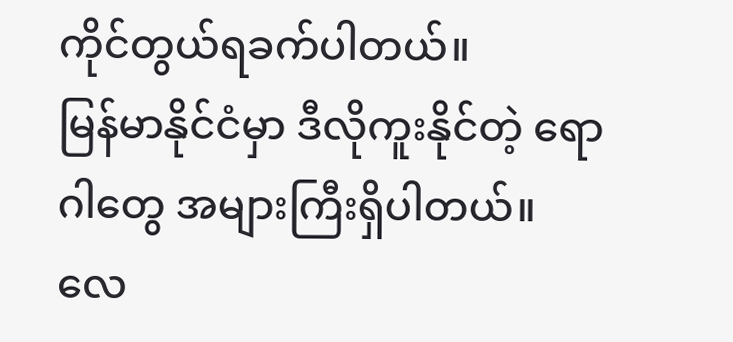ကိုင်တွယ်ရခက်ပါတယ်။
မြန်မာနိုင်ငံမှာ ဒီလိုကူးနိုင်တဲ့ ရောဂါတွေ အများကြီးရှိပါတယ်။
လေ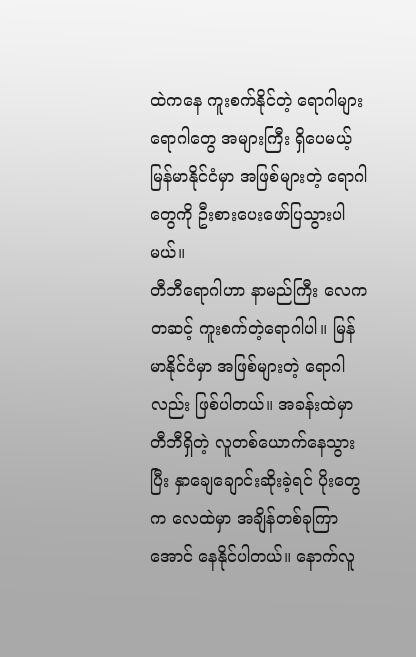ထဲကနေ ကူးစက်နိုင်တဲ့ ရောဂါများ
ရောဂါတွေ အများကြီး ရှိပေမယ့် မြန်မာနိုင်ငံမှာ အဖြစ်များတဲ့ ရောဂါတွေကို ဦးစားပေးဖော်ပြသွားပါမယ်။
တီဘီရောဂါဟာ နာမည်ကြီး လေကတဆင့် ကူးစက်တဲ့ရောဂါပါ။ မြန်မာနိုင်ငံမှာ အဖြစ်များတဲ့ ရောဂါလည်း ဖြစ်ပါတယ်။ အခန်းထဲမှာ တီဘီရှိတဲ့ လူတစ်ယောက်နေသွားပြီး နှာချေချောင်းဆိုးခဲ့ရင် ပိုးတွေက လေထဲမှာ အချိန်တစ်ခုကြာအောင် နေနိုင်ပါတယ်။ နောက်လူ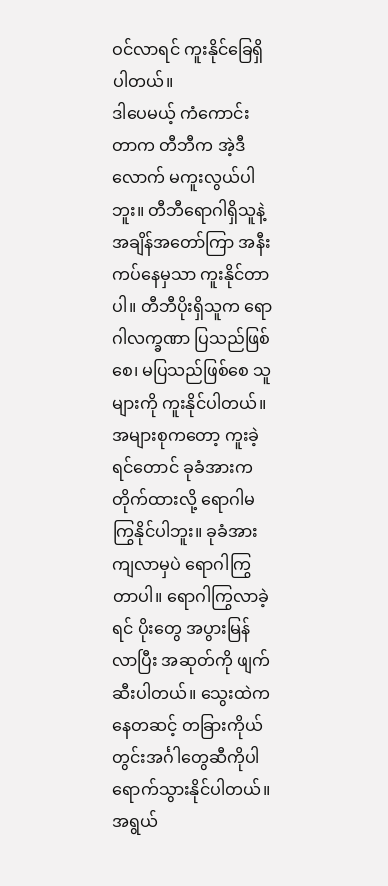ဝင်လာရင် ကူးနိုင်ခြေရှိပါတယ်။
ဒါပေမယ့် ကံကောင်းတာက တီဘီက အဲ့ဒီလောက် မကူးလွယ်ပါဘူး။ တီဘီရောဂါရှိသူနဲ့ အချိန်အတော်ကြာ အနီးကပ်နေမှသာ ကူးနိုင်တာပါ။ တီဘီပိုးရှိသူက ရောဂါလက္ခဏာ ပြသည်ဖြစ်စေ၊ မပြသည်ဖြစ်စေ သူများကို ကူးနိုင်ပါတယ်။
အများစုကတော့ ကူးခဲ့ရင်တောင် ခုခံအားက တိုက်ထားလို့ ရောဂါမကြွနိုင်ပါဘူး။ ခုခံအားကျလာမှပဲ ရောဂါကြွတာပါ။ ရောဂါကြွလာခဲ့ရင် ပိုးတွေ အပွားမြန်လာပြီး အဆုတ်ကို ဖျက်ဆီးပါတယ်။ သွေးထဲကနေတဆင့် တခြားကိုယ်တွင်းအင်္ဂါတွေဆီကိုပါ ရောက်သွားနိုင်ပါတယ်။
အရွယ်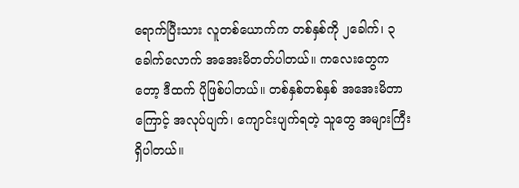ရောက်ပြီးသား လူတစ်ယောက်က တစ်နှစ်ကို ၂ခေါက်၊ ၃ခေါက်လောက် အအေးမိတတ်ပါတယ်။ ကလေးတွေကတော့ ဒီထက် ပိုဖြစ်ပါတယ်။ တစ်နှစ်တစ်နှစ် အအေးမိတာကြောင့် အလုပ်ပျက်၊ ကျောင်းပျက်ရတဲ့ သူတွေ အများကြီးရှိပါတယ်။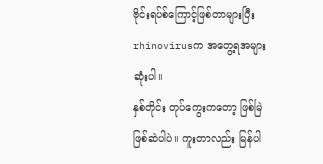ဗိုင်းရပ်စ်ကြောင့်ဖြစ်တာများပြီး rhinovirusက အတွေ့ရအများဆုံးပါ။
နှစ်တိုင်း တုပ်ကွေးကတော့ ဖြစ်မြဲဖြစ်ဆဲပါပဲ။ ကူးတာလည်း မြန်ပါ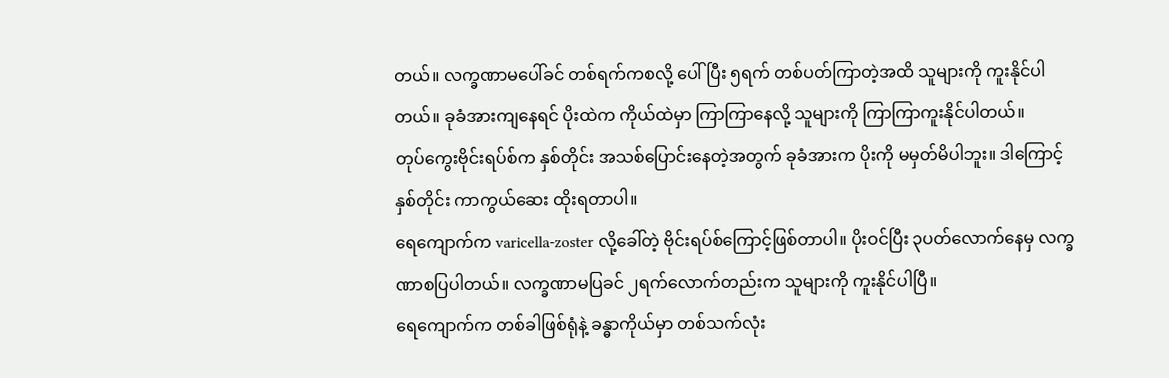တယ်။ လက္ခဏာမပေါ်ခင် တစ်ရက်ကစလို့ ပေါ်ပြီး ၅ရက် တစ်ပတ်ကြာတဲ့အထိ သူများကို ကူးနိုင်ပါတယ်။ ခုခံအားကျနေရင် ပိုးထဲက ကိုယ်ထဲမှာ ကြာကြာနေလို့ သူများကို ကြာကြာကူးနိုင်ပါတယ်။
တုပ်ကွေးဗိုင်းရပ်စ်က နှစ်တိုင်း အသစ်ပြောင်းနေတဲ့အတွက် ခုခံအားက ပိုးကို မမှတ်မိပါဘူး။ ဒါကြောင့် နှစ်တိုင်း ကာကွယ်ဆေး ထိုးရတာပါ။
ရေကျောက်က varicella-zoster လို့ခေါ်တဲ့ ဗိုင်းရပ်စ်ကြောင့်ဖြစ်တာပါ။ ပိုးဝင်ပြီး ၃ပတ်လောက်နေမှ လက္ခဏာစပြပါတယ်။ လက္ခဏာမပြခင် ၂ရက်လောက်တည်းက သူများကို ကူးနိုင်ပါပြီ။
ရေကျောက်က တစ်ခါဖြစ်ရုံနဲ့ ခန္ဓာကိုယ်မှာ တစ်သက်လုံး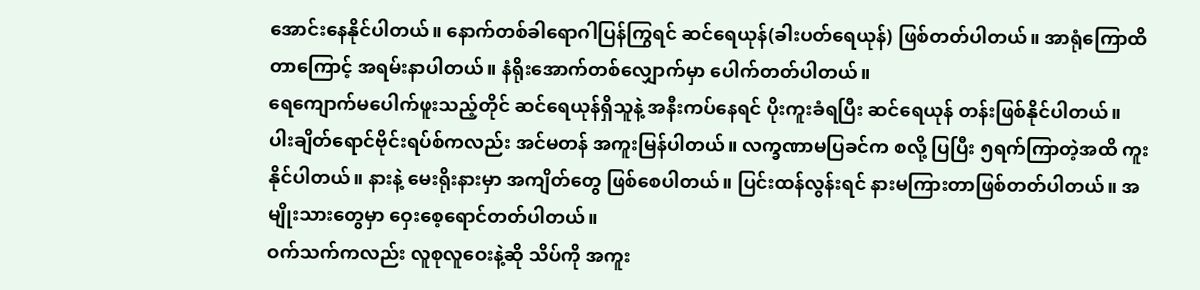အောင်းနေနိုင်ပါတယ်။ နောက်တစ်ခါရောဂါပြန်ကြွရင် ဆင်ရေယုန်(ခါးပတ်ရေယုန်) ဖြစ်တတ်ပါတယ်။ အာရုံကြောထိတာကြောင့် အရမ်းနာပါတယ်။ နံရိုးအောက်တစ်လျှောက်မှာ ပေါက်တတ်ပါတယ်။
ရေကျောက်မပေါက်ဖူးသည့်တိုင် ဆင်ရေယုန်ရှိသူနဲ့ အနီးကပ်နေရင် ပိုးကူးခံရပြီး ဆင်ရေယုန် တန်းဖြစ်နိုင်ပါတယ်။
ပါးချိတ်ရောင်ဗိုင်းရပ်စ်ကလည်း အင်မတန် အကူးမြန်ပါတယ်။ လက္ခဏာမပြခင်က စလို့ ပြပြီး ၅ရက်ကြာတဲ့အထိ ကူးနိုင်ပါတယ်။ နားနဲ့ မေးရိုးနားမှာ အကျိတ်တွေ ဖြစ်စေပါတယ်။ ပြင်းထန်လွန်းရင် နားမကြားတာဖြစ်တတ်ပါတယ်။ အမျိုးသားတွေမှာ ဝှေးစေ့ရောင်တတ်ပါတယ်။
ဝက်သက်ကလည်း လူစုလူဝေးနဲ့ဆို သိပ်ကို အကူး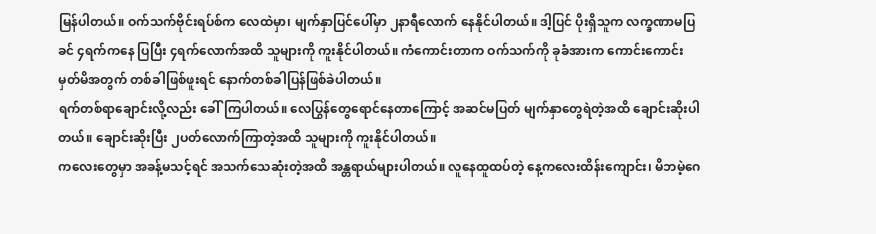မြန်ပါတယ်။ ဝက်သက်ဗိုင်းရပ်စ်က လေထဲမှာ၊ မျက်နှာပြင်ပေါ်မှာ ၂နာရီလောက် နေနိုင်ပါတယ်။ ဒါ့ပြင် ပိုးရှိသူက လက္ခဏာမပြခင် ၄ရက်ကနေ ပြပြီး ၄ရက်လောက်အထိ သူများကို ကူးနိုင်ပါတယ်။ ကံကောင်းတာက ဝက်သက်ကို ခုခံအားက ကောင်းကောင်းမှတ်မိအတွက် တစ်ခါဖြစ်ဖူးရင် နောက်တစ်ခါပြန်ဖြစ်ခဲပါတယ်။
ရက်တစ်ရာချောင်းလို့လည်း ခေါ်ကြပါတယ်။ လေပြွန်တွေရောင်နေတာကြောင့် အဆင်မပြတ် မျက်နှာတွေရဲတဲ့အထိ ချောင်းဆိုးပါတယ်။ ချောင်းဆိုးပြီး ၂ပတ်လောက်ကြာတဲ့အထိ သူများကို ကူးနိုင်ပါတယ်။
ကလေးတွေမှာ အခန့်မသင့်ရင် အသက်သေဆုံးတဲ့အထိ အန္တရာယ်များပါတယ်။ လူနေထူထပ်တဲ့ နေ့ကလေးထိန်းကျောင်း၊ မိဘမဲ့ဂေ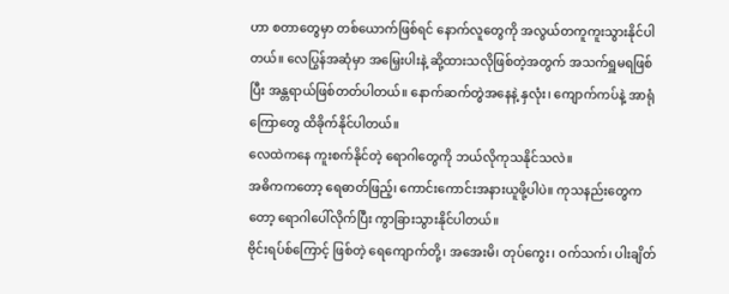ဟာ စတာတွေမှာ တစ်ယောက်ဖြစ်ရင် နောက်လူတွေကို အလွယ်တကူကူးသွားနိုင်ပါတယ်။ လေပြွန်အဆုံမှာ အမြှေးပါးနဲ့ ဆို့ထားသလိုဖြစ်တဲ့အတွက် အသက်ရှူမရဖြစ်ပြီး အန္တရာယ်ဖြစ်တတ်ပါတယ်။ နောက်ဆက်တွဲအနေနဲ့ နှလုံး၊ ကျောက်ကပ်နဲ့ အာရုံကြောတွေ ထိခိုက်နိုင်ပါတယ်။
လေထဲကနေ ကူးစက်နိုင်တဲ့ ရောဂါတွေကို ဘယ်လိုကုသနိုင်သလဲ။
အဓိကကတော့ ရေဓာတ်ဖြည့်၊ ကောင်းကောင်းအနားယူဖို့ပါပဲ။ ကုသနည်းတွေကတော့ ရောဂါပေါ်လိုက်ပြီး ကွာခြားသွားနိုင်ပါတယ်။
ဗိုင်းရပ်စ်ကြောင့် ဖြစ်တဲ့ ရေကျောက်တို့၊ အအေးမိ၊ တုပ်ကွေး၊ ဝက်သက်၊ ပါးချိတ်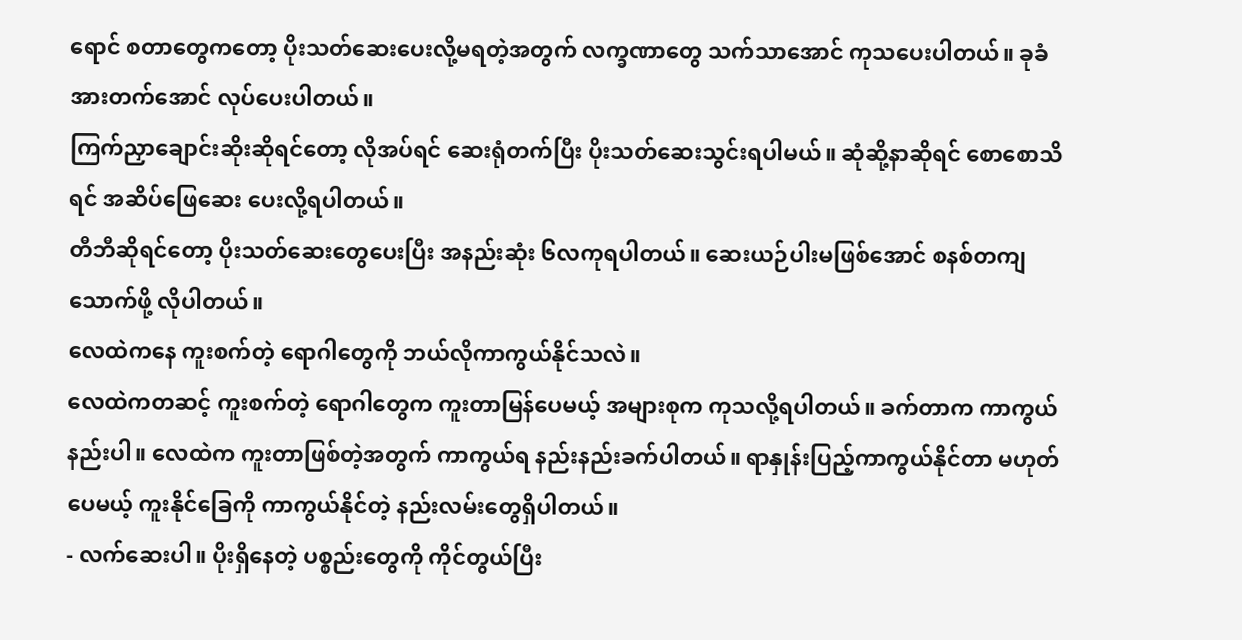ရောင် စတာတွေကတော့ ပိုးသတ်ဆေးပေးလို့မရတဲ့အတွက် လက္ခဏာတွေ သက်သာအောင် ကုသပေးပါတယ်။ ခုခံအားတက်အောင် လုပ်ပေးပါတယ်။
ကြက်ညှာချောင်းဆိုးဆိုရင်တော့ လိုအပ်ရင် ဆေးရုံတက်ပြီး ပိုးသတ်ဆေးသွင်းရပါမယ်။ ဆုံဆို့နာဆိုရင် စောစောသိရင် အဆိပ်ဖြေဆေး ပေးလို့ရပါတယ်။
တီဘီဆိုရင်တော့ ပိုးသတ်ဆေးတွေပေးပြီး အနည်းဆုံး ၆လကုရပါတယ်။ ဆေးယဉ်ပါးမဖြစ်အောင် စနစ်တကျ သောက်ဖို့ လိုပါတယ်။
လေထဲကနေ ကူးစက်တဲ့ ရောဂါတွေကို ဘယ်လိုကာကွယ်နိုင်သလဲ။
လေထဲကတဆင့် ကူးစက်တဲ့ ရောဂါတွေက ကူးတာမြန်ပေမယ့် အများစုက ကုသလို့ရပါတယ်။ ခက်တာက ကာကွယ်နည်းပါ။ လေထဲက ကူးတာဖြစ်တဲ့အတွက် ကာကွယ်ရ နည်းနည်းခက်ပါတယ်။ ရာနှုန်းပြည့်ကာကွယ်နိုင်တာ မဟုတ်ပေမယ့် ကူးနိုင်ခြေကို ကာကွယ်နိုင်တဲ့ နည်းလမ်းတွေရှိပါတယ်။
- လက်ဆေးပါ။ ပိုးရှိနေတဲ့ ပစ္စည်းတွေကို ကိုင်တွယ်ပြီး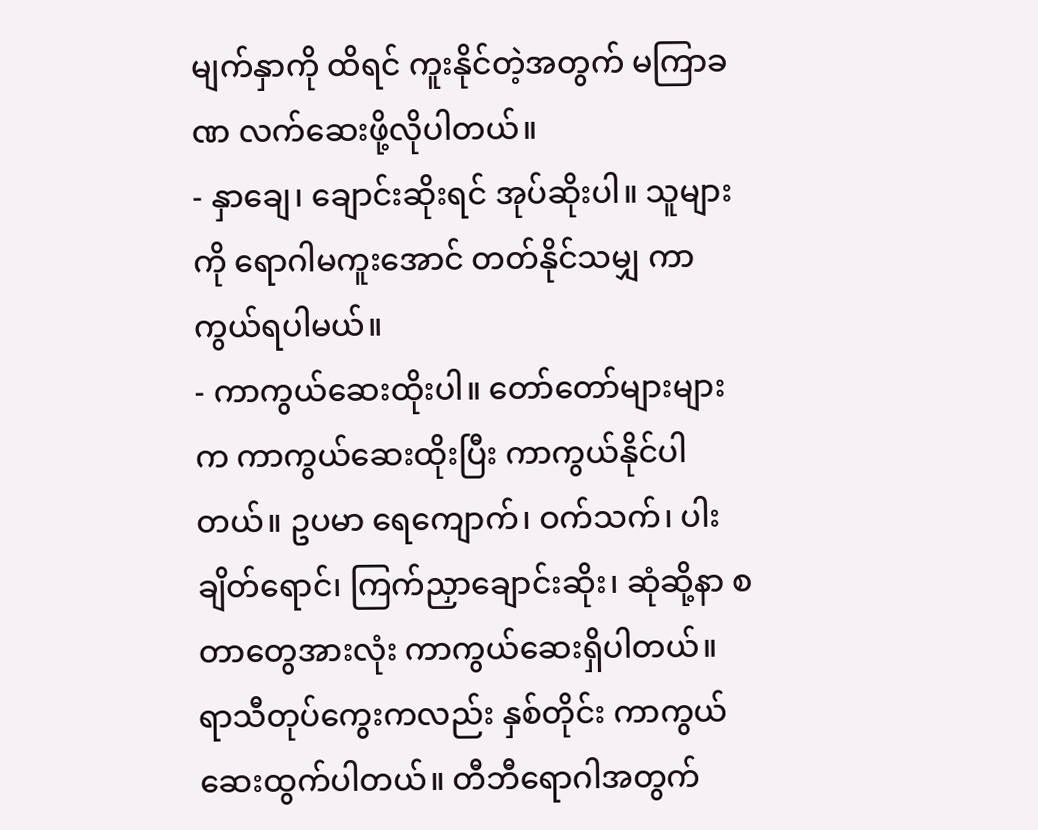မျက်နှာကို ထိရင် ကူးနိုင်တဲ့အတွက် မကြာခဏ လက်ဆေးဖို့လိုပါတယ်။
- နှာချေ၊ ချောင်းဆိုးရင် အုပ်ဆိုးပါ။ သူများကို ရောဂါမကူးအောင် တတ်နိုင်သမျှ ကာကွယ်ရပါမယ်။
- ကာကွယ်ဆေးထိုးပါ။ တော်တော်များများက ကာကွယ်ဆေးထိုးပြီး ကာကွယ်နိုင်ပါတယ်။ ဥပမာ ရေကျောက်၊ ဝက်သက်၊ ပါးချိတ်ရောင်၊ ကြက်ညှာချောင်းဆိုး၊ ဆုံဆို့နာ စတာတွေအားလုံး ကာကွယ်ဆေးရှိပါတယ်။ ရာသီတုပ်ကွေးကလည်း နှစ်တိုင်း ကာကွယ်ဆေးထွက်ပါတယ်။ တီဘီရောဂါအတွက်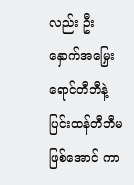လည်း ဦးနှောက်အမြှေးရောင်တီဘီနဲ့ ပြင်းထန်တီဘီမဖြစ်အောင် ကာ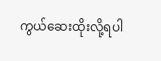ကွယ်ဆေးထိုးလို့ရပါ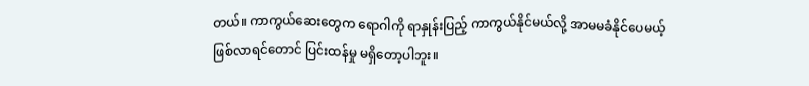တယ်။ ကာကွယ်ဆေးတွေက ရောဂါကို ရာနှုန်းပြည့် ကာကွယ်နိုင်မယ်လို့ အာမမခံနိုင်ပေမယ့် ဖြစ်လာရင်တောင် ပြင်းထန်မှု မရှိတော့ပါဘူး။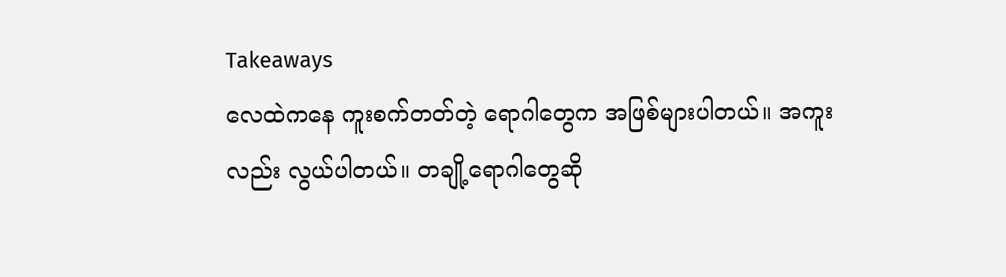Takeaways
လေထဲကနေ ကူးစက်တတ်တဲ့ ရောဂါတွေက အဖြစ်များပါတယ်။ အကူးလည်း လွယ်ပါတယ်။ တချို့ရောဂါတွေဆို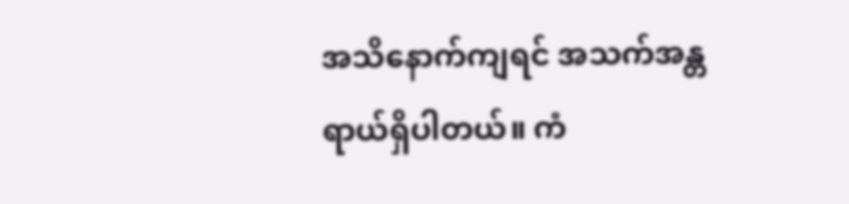အသိနောက်ကျရင် အသက်အန္တရာယ်ရှိပါတယ်။ ကံ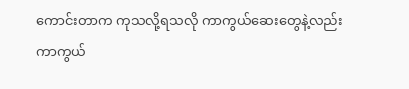ကောင်းတာက ကုသလို့ရသလို ကာကွယ်ဆေးတွေနဲ့လည်း ကာကွယ်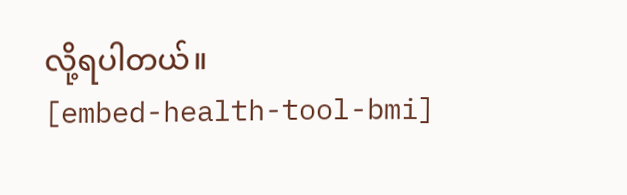လို့ရပါတယ်။
[embed-health-tool-bmi]